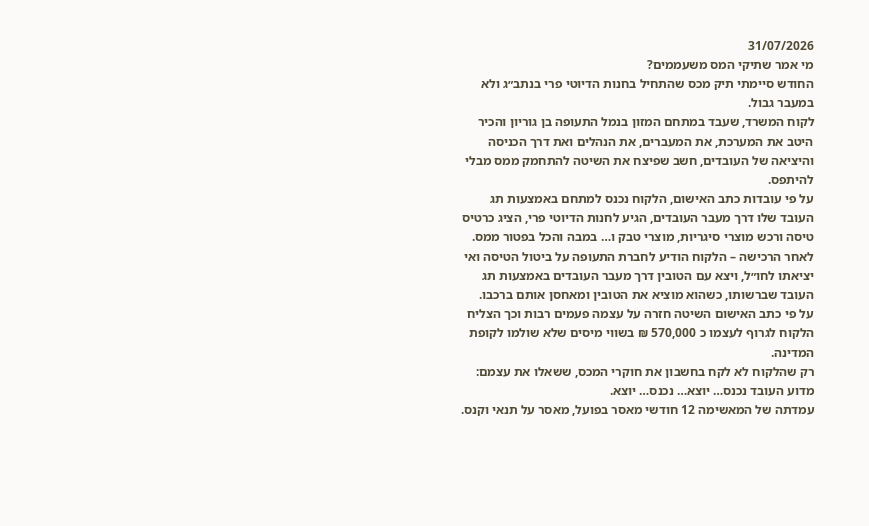31/07/2026
מי אמר שתיקי המס משעממים?
החודש סיימתי תיק מכס שהתחיל בחנות הדיוטי פרי בנתב״ג ולא במעבר גבול.
לקוח המשרד, שעבד במתחם המזון בנמל התעופה בן גוריון והכיר היטב את המערכת, את המעברים, את הנהלים ואת דרך הכניסה והיציאה של העובדים, חשב שפיצח את השיטה להתחמק ממס מבלי להיתפס.
על פי עובדות כתב האישום, הלקוח נכנס למתחם באמצעות תג העובד שלו דרך מעבר העובדים, הגיע לחנות הדיוטי פרי, הציג כרטיס טיסה ורכש מוצרי סיגריות, מוצרי טבק ו… במבה והכל בפטור ממס.
לאחר הרכישה – הלקוח הודיע לחברת התעופה על ביטול הטיסה ואי יציאתו לחו״ל, ויצא עם הטובין דרך מעבר העובדים באמצעות תג העובד שברשותו, כשהוא מוציא את הטובין ומאחסן אותם ברכבו.
על פי כתב האישום השיטה חזרה על עצמה פעמים רבות וכך הצליח הלקוח לגרוף לעצמו כ 570,000 ₪ בשווי מיסים שלא שולמו לקופת המדינה.
רק שהלקוח לא לקח בחשבון את חוקרי המכס, ששאלו את עצמם: מדוע העובד נכנס… יוצא… נכנס… יוצא.
עמדתה של המאשימה 12 חודשי מאסר בפועל, מאסר על תנאי וקנס.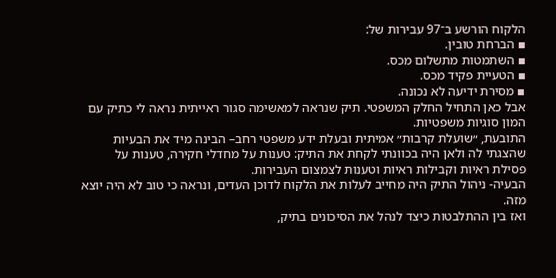הלקוח הורשע ב־97 עבירות של:
▪ הברחת טובין.
▪ השתמטות מתשלום מכס.
▪ הטעיית פקיד מכס.
▪ מסירת ידיעה לא נכונה.
אבל כאן התחיל החלק המשפטי. תיק שנראה למאשימה סגור ראייתית נראה לי כתיק עם המון סוגיות משפטיות.
התובעת, ״שועלת קרבות״ אמיתית ובעלת ידע משפטי רחב– הבינה מיד את הבעיות שהצגתי לה ולאן היה בכוונתי לקחת את התיק: טענות על מחדלי חקירה, טענות על פסילת ראיות וקבילות ראיות וטענות לצמצום העבירות.
הבעיה- ניהול התיק היה מחייב לעלות את הלקוח לדוכן העדים, ונראה כי טוב לא היה יוצא מזה.
ואז בין ההתלבטות כיצד לנהל את הסיכונים בתיק,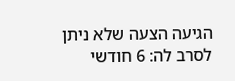הגיעה הצעה שלא ניתן לסרב לה: 6 חודשי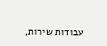עבודות שירות,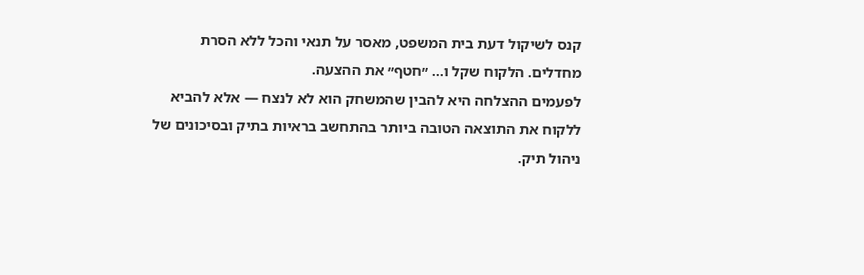קנס לשיקול דעת בית המשפט, מאסר על תנאי והכל ללא הסרת מחדלים. הלקוח שקל ו... ״חטף״ את ההצעה.
לפעמים ההצלחה היא להבין שהמשחק הוא לא לנצח — אלא להביא ללקוח את התוצאה הטובה ביותר בהתחשב בראיות בתיק ובסיכונים של ניהול תיק.